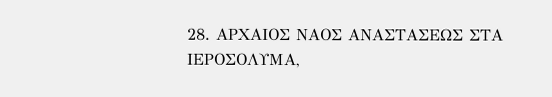28. ΑΡΧΑΙΟΣ ΝΑΟΣ ΑΝΑΣΤΑΣΕΩΣ ΣΤΑ ΙΕΡΟΣΟΛΥΜΑ,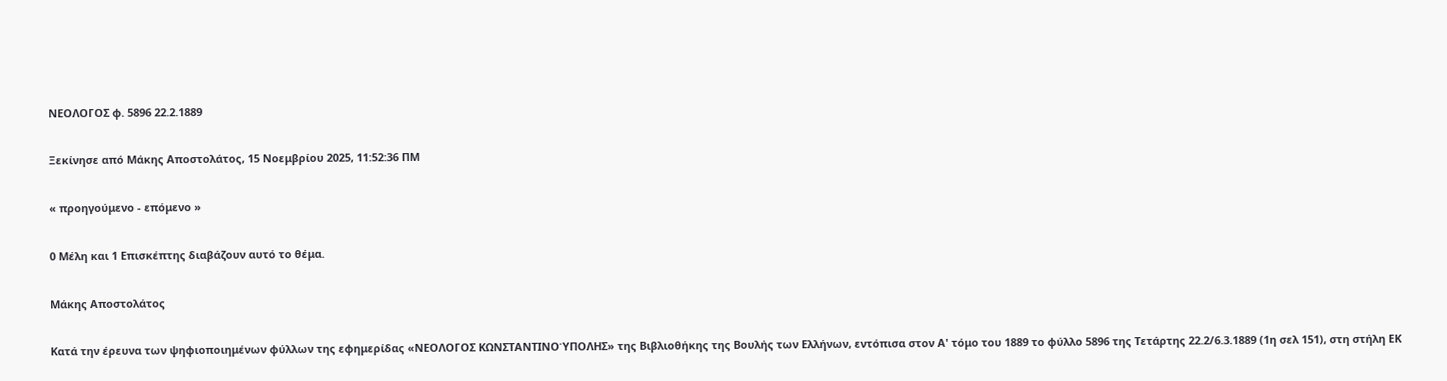ΝΕΟΛΟΓΟΣ φ. 5896 22.2.1889

Ξεκίνησε από Μάκης Αποστολάτος, 15 Νοεμβρίου 2025, 11:52:36 ΠΜ

« προηγούμενο - επόμενο »

0 Μέλη και 1 Επισκέπτης διαβάζουν αυτό το θέμα.

Μάκης Αποστολάτος

Κατά την έρευνα των ψηφιοποιημένων φύλλων της εφημερίδας «ΝΕΟΛΟΓΟΣ ΚΩΝΣΤΑΝΤΙΝΟΎΠΟΛΗΣ» της Βιβλιοθήκης της Βουλής των Ελλήνων, εντόπισα στον Α' τόμο του 1889 το φύλλο 5896 της Τετάρτης 22.2/6.3.1889 (1η σελ 151), στη στήλη ΕΚ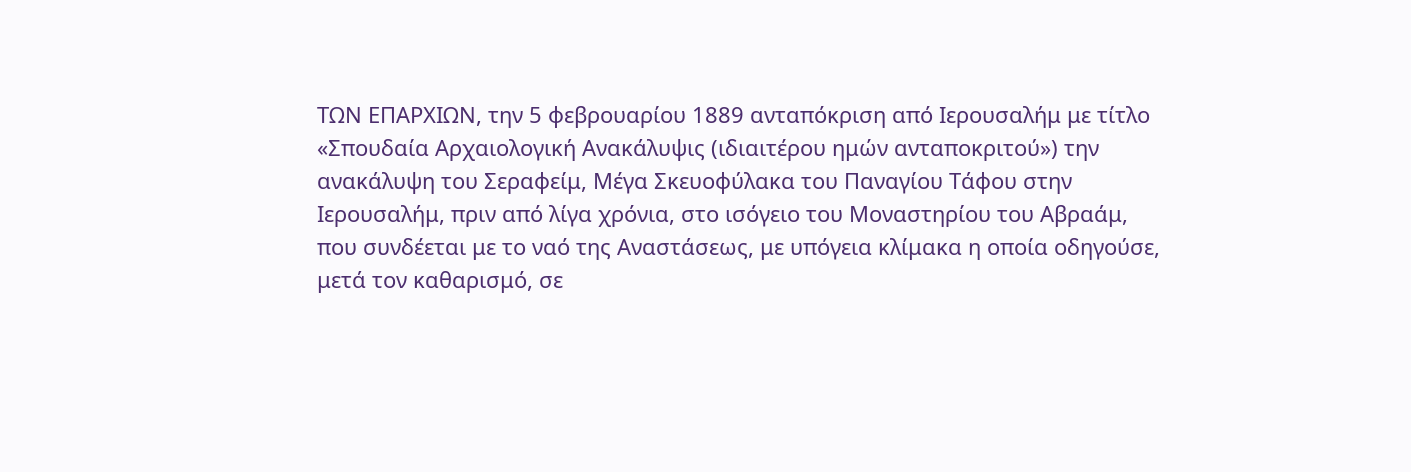ΤΩΝ ΕΠΑΡΧΙΩΝ, την 5 φεβρουαρίου 1889 ανταπόκριση από Ιερουσαλήμ με τίτλο «Σπουδαία Αρχαιολογική Ανακάλυψις (ιδιαιτέρου ημών ανταποκριτού») την ανακάλυψη του Σεραφείμ, Μέγα Σκευοφύλακα του Παναγίου Τάφου στην Ιερουσαλήμ, πριν από λίγα χρόνια, στο ισόγειο του Μοναστηρίου του Αβραάμ, που συνδέεται με το ναό της Αναστάσεως, με υπόγεια κλίμακα η οποία οδηγούσε, μετά τον καθαρισμό, σε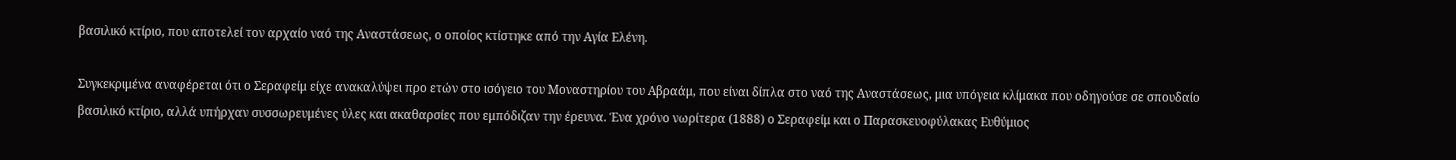βασιλικό κτίριο, που αποτελεί τον αρχαίο ναό της Αναστάσεως, ο οποίος κτίστηκε από την Αγία Ελένη.

Συγκεκριμένα αναφέρεται ότι ο Σεραφείμ είχε ανακαλύψει προ ετών στο ισόγειο του Μοναστηρίου του Αβραάμ, που είναι δίπλα στο ναό της Αναστάσεως, μια υπόγεια κλίμακα που οδηγούσε σε σπουδαίο βασιλικό κτίριο, αλλά υπήρχαν συσσωρευμένες ύλες και ακαθαρσίες που εμπόδιζαν την έρευνα. Ένα χρόνο νωρίτερα (1888) ο Σεραφείμ και ο Παρασκευοφύλακας Ευθύμιος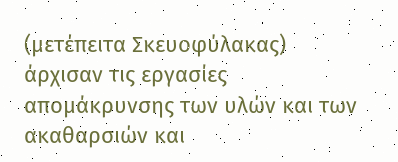(μετέπειτα Σκευοφύλακας) άρχισαν τις εργασίες απομάκρυνσης των υλών και των ακαθαρσιών και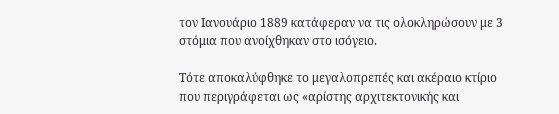τον Ιανουάριο 1889 κατάφεραν να τις ολοκληρώσουν με 3 στόμια που ανοίχθηκαν στο ισόγειο.

Τότε αποκαλύφθηκε το μεγαλοπρεπές και ακέραιο κτίριο που περιγράφεται ως «αρίστης αρχιτεκτονικής και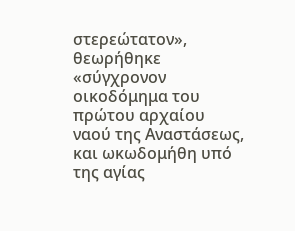στερεώτατον», θεωρήθηκε «σύγχρονον οικοδόμημα του πρώτου αρχαίου ναού της Αναστάσεως, και ωκωδομήθη υπό της αγίας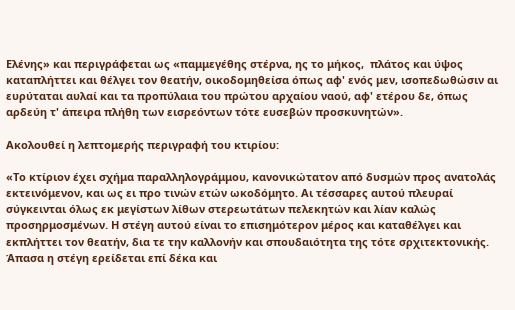Ελένης» και περιγράφεται ως «παμμεγέθης στέρνα, ης το μήκος,  πλάτος και ύψος καταπλήττει και θέλγει τον θεατήν, οικοδομηθείσα όπως αφ' ενός μεν, ισοπεδωθώσιν αι ευρύταται αυλαί και τα προπύλαια του πρώτου αρχαίου ναού, αφ' ετέρου δε, όπως αρδεύη τ' άπειρα πλήθη των εισρεόντων τότε ευσεβών προσκυνητών».

Ακολουθεί η λεπτομερής περιγραφή του κτιρίου:

«Το κτίριον έχει σχήμα παραλληλογράμμου, κανονικώτατον από δυσμών προς ανατολάς εκτεινόμενον, και ως ει προ τινών ετών ωκοδόμητο. Αι τέσσαρες αυτού πλευραί σύγκεινται όλως εκ μεγίστων λίθων στερεωτάτων πελεκητών και λίαν καλώς προσηρμοσμένων. Η στέγη αυτού είναι το επισημότερον μέρος και καταθέλγει και εκπλήττει τον θεατήν, δια τε την καλλονήν και σπουδαιότητα της τότε σρχιτεκτονικής. Άπασα η στέγη ερείδεται επί δέκα και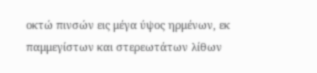οκτώ πινσών εις μέγα ύψος ηρμένων, εκ παμμεγίστων και στερεωτάτων λίθων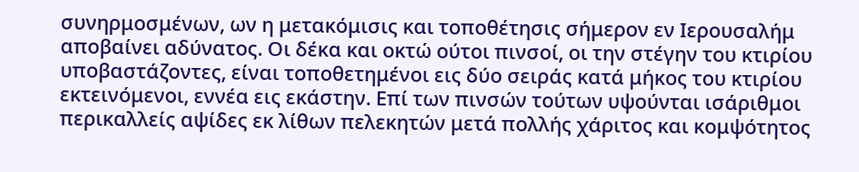συνηρμοσμένων, ων η μετακόμισις και τοποθέτησις σήμερον εν Ιερουσαλήμ αποβαίνει αδύνατος. Οι δέκα και οκτώ ούτοι πινσοί, οι την στέγην του κτιρίου υποβαστάζοντες, είναι τοποθετημένοι εις δύο σειράς κατά μήκος του κτιρίου εκτεινόμενοι, εννέα εις εκάστην. Επί των πινσών τούτων υψούνται ισάριθμοι περικαλλείς αψίδες εκ λίθων πελεκητών μετά πολλής χάριτος και κομψότητος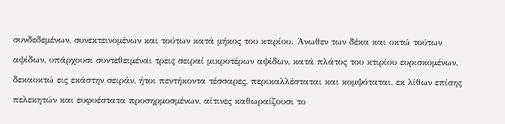συνδεδεμένων, συνεκτεινομένων και τούτων κατά μήκος του κτιρίου. Άνωθεν των δέκα και οκτώ τούτων αψίδων, υπάρχουσι συντεθειμέναι τρεις σειραί μικροτέρων αψίδων, κατά πλάτος του κτιρίου ευρισκομένων, δεκαοκτώ εις εκάστην σειράν, ήτοι πεντήκοντα τέσσαρες, περικαλλέσταται και κομψόταται, εκ λίθων επίσης πελεκητών και ευφυέστατα προσηρμοσμένων, αίτινες καθωραίζουσι το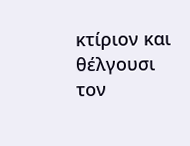κτίριον και θέλγουσι τον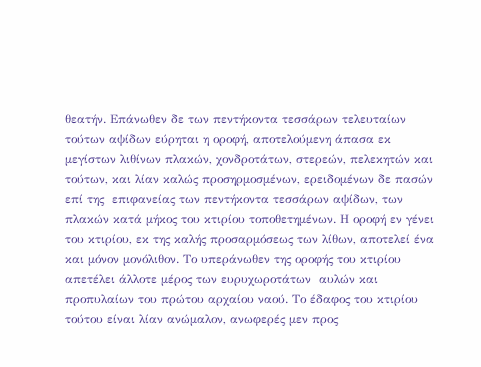θεατήν. Επάνωθεν δε των πεντήκοντα τεσσάρων τελευταίων τούτων αψίδων εύρηται η οροφή, αποτελούμενη άπασα εκ μεγίστων λιθίνων πλακών, χονδροτάτων, στερεών, πελεκητών και τούτων, και λίαν καλώς προσηρμοσμένων, ερειδομένων δε πασών επί της  επιφανείας των πεντήκοντα τεσσάρων αψίδων, των πλακών κατά μήκος του κτιρίου τοποθετημένων. Η οροφή εν γένει του κτιρίου, εκ της καλής προσαρμόσεως των λίθων, αποτελεί ένα και μόνον μονόλιθον. Το υπεράνωθεν της οροφής του κτιρίου απετέλει άλλοτε μέρος των ευρυχωροτάτων  αυλών και προπυλαίων του πρώτου αρχαίου ναού. Το έδαφος του κτιρίου τούτου είναι λίαν ανώμαλον, ανωφερές μεν προς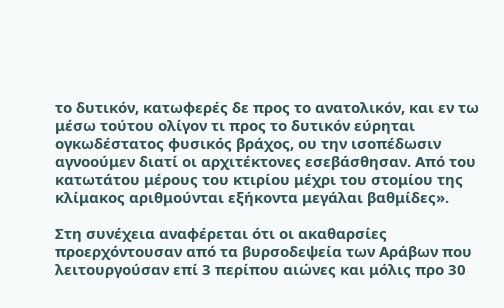το δυτικόν, κατωφερές δε προς το ανατολικόν, και εν τω μέσω τούτου ολίγον τι προς το δυτικόν εύρηται ογκωδέστατος φυσικός βράχος, ου την ισοπέδωσιν αγνοούμεν διατί οι αρχιτέκτονες εσεβάσθησαν. Από του κατωτάτου μέρους του κτιρίου μέχρι του στομίου της κλίμακος αριθμούνται εξήκοντα μεγάλαι βαθμίδες».

Στη συνέχεια αναφέρεται ότι οι ακαθαρσίες προερχόντουσαν από τα βυρσοδεψεία των Αράβων που λειτουργούσαν επί 3 περίπου αιώνες και μόλις προ 30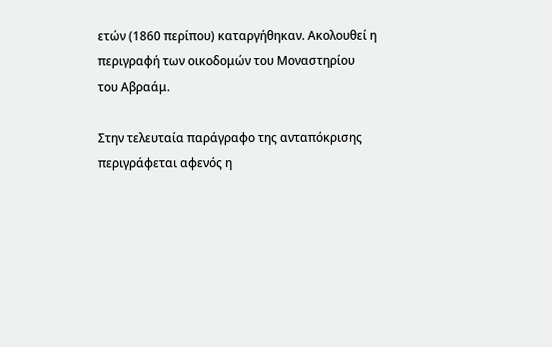ετών (1860 περίπου) καταργήθηκαν. Ακολουθεί η περιγραφή των οικοδομών του Μοναστηρίου του Αβραάμ.

Στην τελευταία παράγραφο της ανταπόκρισης περιγράφεται αφενός η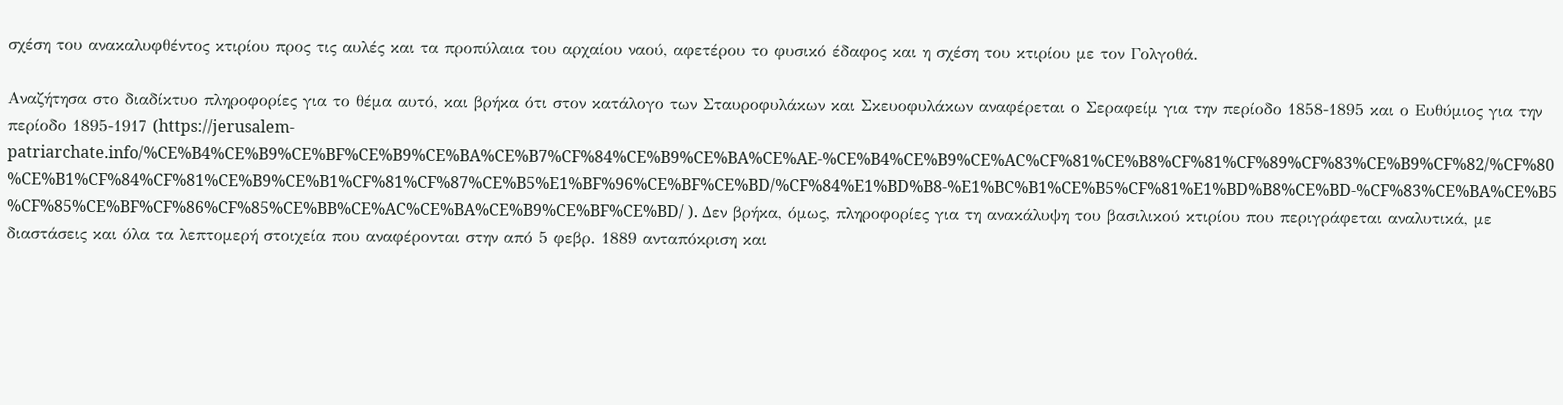σχέση του ανακαλυφθέντος κτιρίου προς τις αυλές και τα προπύλαια του αρχαίου ναού, αφετέρου το φυσικό έδαφος και η σχέση του κτιρίου με τον Γολγοθά.

Αναζήτησα στο διαδίκτυο πληροφορίες για το θέμα αυτό, και βρήκα ότι στον κατάλογο των Σταυροφυλάκων και Σκευοφυλάκων αναφέρεται ο Σεραφείμ για την περίοδο 1858-1895 και ο Ευθύμιος για την περίοδο 1895-1917 (https://jerusalem-patriarchate.info/%CE%B4%CE%B9%CE%BF%CE%B9%CE%BA%CE%B7%CF%84%CE%B9%CE%BA%CE%AE-%CE%B4%CE%B9%CE%AC%CF%81%CE%B8%CF%81%CF%89%CF%83%CE%B9%CF%82/%CF%80%CE%B1%CF%84%CF%81%CE%B9%CE%B1%CF%81%CF%87%CE%B5%E1%BF%96%CE%BF%CE%BD/%CF%84%E1%BD%B8-%E1%BC%B1%CE%B5%CF%81%E1%BD%B8%CE%BD-%CF%83%CE%BA%CE%B5%CF%85%CE%BF%CF%86%CF%85%CE%BB%CE%AC%CE%BA%CE%B9%CE%BF%CE%BD/ ). Δεν βρήκα, όμως, πληροφορίες για τη ανακάλυψη του βασιλικού κτιρίου που περιγράφεται αναλυτικά, με διαστάσεις και όλα τα λεπτομερή στοιχεία που αναφέρονται στην από 5 φεβρ. 1889 ανταπόκριση και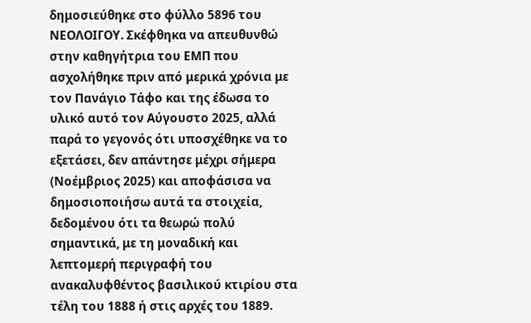δημοσιεύθηκε στο φύλλο 5896 του ΝΕΟΛΟΙΓΟΥ. Σκέφθηκα να απευθυνθώ στην καθηγήτρια του ΕΜΠ που ασχολήθηκε πριν από μερικά χρόνια με τον Πανάγιο Τάφο και της έδωσα το υλικό αυτό τον Αύγουστο 2025, αλλά παρά το γεγονός ότι υποσχέθηκε να το εξετάσει, δεν απάντησε μέχρι σήμερα (Νοέμβριος 2025) και αποφάσισα να δημοσιοποιήσω αυτά τα στοιχεία, δεδομένου ότι τα θεωρώ πολύ σημαντικά, με τη μοναδική και λεπτομερή περιγραφή του ανακαλυφθέντος βασιλικού κτιρίου στα τέλη του 1888 ή στις αρχές του 1889.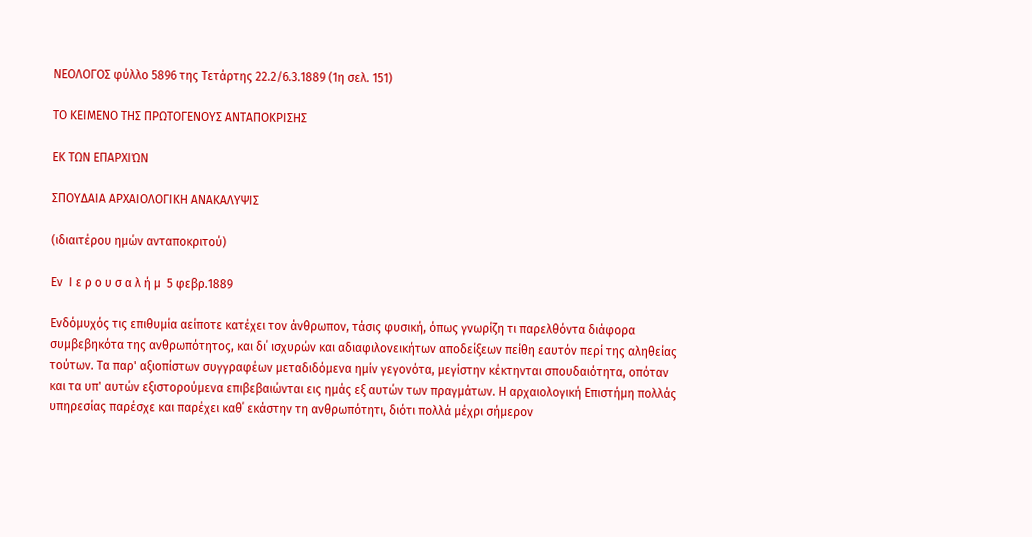ΝΕΟΛΟΓΟΣ φύλλο 5896 της Τετάρτης 22.2/6.3.1889 (1η σελ. 151)

ΤΟ ΚΕΙΜΕΝΟ ΤΗΣ ΠΡΩΤΟΓΕΝΟΥΣ ΑΝΤΑΠΟΚΡΙΣΗΣ

ΕΚ ΤΩΝ ΕΠΑΡΧΙΏΝ

ΣΠΟΥΔΑΙΑ ΑΡΧΑΙΟΛΟΓΙΚΗ ΑΝΑΚΑΛΥΨΙΣ

(ιδιαιτέρου ημών ανταποκριτού)

Εν  Ι ε ρ ο υ σ α λ ή μ  5 φεβρ.1889

Ενδόμυχός τις επιθυμία αείποτε κατέχει τον άνθρωπον, τάσις φυσική, όπως γνωρίζη τι παρελθόντα διάφορα συμβεβηκότα της ανθρωπότητος, και δι΄ ισχυρών και αδιαφιλονεικήτων αποδείξεων πείθη εαυτόν περί της αληθείας τούτων. Τα παρ' αξιοπίστων συγγραφέων μεταδιδόμενα ημίν γεγονότα, μεγίστην κέκτηνται σπουδαιότητα, οπόταν και τα υπ' αυτών εξιστορούμενα επιβεβαιώνται εις ημάς εξ αυτών των πραγμάτων. Η αρχαιολογική Επιστήμη πολλάς υπηρεσίας παρέσχε και παρέχει καθ΄ εκάστην τη ανθρωπότητι, διότι πολλά μέχρι σήμερον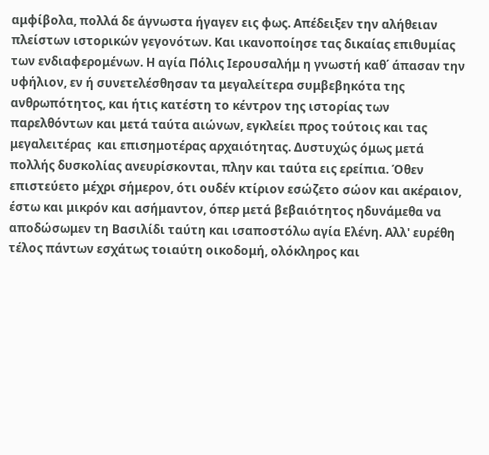αμφίβολα, πολλά δε άγνωστα ήγαγεν εις φως. Απέδειξεν την αλήθειαν πλείστων ιστορικών γεγονότων. Και ικανοποίησε τας δικαίας επιθυμίας των ενδιαφερομένων. Η αγία Πόλις Ιερουσαλήμ η γνωστή καθ΄ άπασαν την υφήλιον, εν ή συνετελέσθησαν τα μεγαλείτερα συμβεβηκότα της ανθρωπότητος, και ήτις κατέστη το κέντρον της ιστορίας των παρελθόντων και μετά ταύτα αιώνων, εγκλείει προς τούτοις και τας μεγαλειτέρας  και επισημοτέρας αρχαιότητας. Δυστυχώς όμως μετά πολλής δυσκολίας ανευρίσκονται, πλην και ταύτα εις ερείπια. Όθεν επιστεύετο μέχρι σήμερον, ότι ουδέν κτίριον εσώζετο σώον και ακέραιον, έστω και μικρόν και ασήμαντον, όπερ μετά βεβαιότητος ηδυνάμεθα να αποδώσωμεν τη Βασιλίδι ταύτη και ισαποστόλω αγία Ελένη. Αλλ' ευρέθη τέλος πάντων εσχάτως τοιαύτη οικοδομή, ολόκληρος και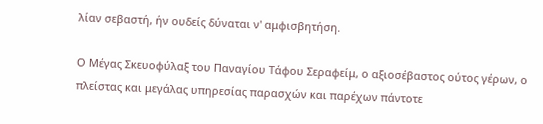λίαν σεβαστή, ήν ουδείς δύναται ν' αμφισβητήση.

Ο Μέγας Σκευοφύλαξ του Παναγίου Τάφου Σεραφείμ, ο αξιοσέβαστος ούτος γέρων, ο πλείστας και μεγάλας υπηρεσίας παρασχών και παρέχων πάντοτε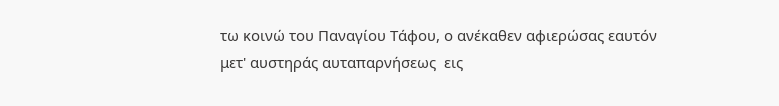τω κοινώ του Παναγίου Τάφου, ο ανέκαθεν αφιερώσας εαυτόν μετ' αυστηράς αυταπαρνήσεως  εις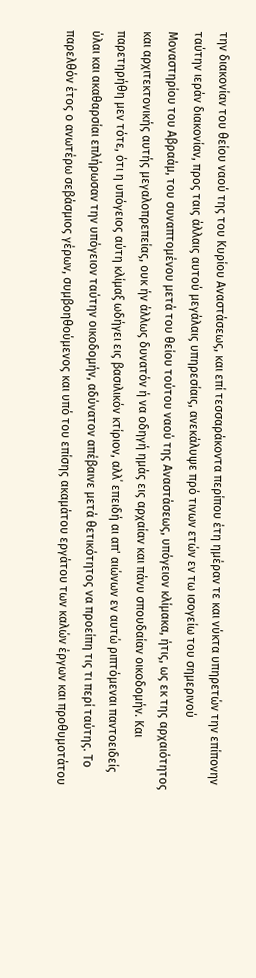την διακονίαν του θείου ναού της του Κυρίου Αναστάσεως, και επί τεσσαράκοντα περίπου έτη ημέραν τε και νύκτα υπηρετών την επίπονην ταύτην ιεράν διακονίαν, προς ταις άλλαις αυτού μεγάλαις υπηρεσίαις, ανεκάλυψε πρό τινων ετών εν τω ισογείω του σημερινού Μοναστηρίου του Αβραάμ, του συναπτομένου μετά του θείου τούτου ναού της Αναστάσεως, υπόγειον κλίμακα, ήτις, ως εκ της αρχαιότητος και αρχιτεκτονικής αυτής μεγαλοπρεπείας, ουκ ήν άλλως δυνατόν ή να οδηγή ημάς εις αρχαίαν και πάνυ σπουδαίαν οικοδομήν. Και παρετηρήθη μεν τότε, ότι η υπόγειος αύτη κλίμαξ ωδήγει εις βασιλικόν κτίριον, αλλ΄ επειδή αι απ' αιώνων εν αυτώ ριπτόμεναι παντοειδείς ύλαι και ακαθαρσίαι επλήρωσαν την υπόγειον ταύτην οικοδομήν, αδύνατον απέβαινε μετά θετικότητος να προείπη τις τι περί ταύτης. Το παρελθόν έτος ο ανωτέρω σεβάσμιος γέρων, συμβοηθούμενος και υπό του επίσης ακαμάτου εργάτου των καλών έργων και προθυμοτάτου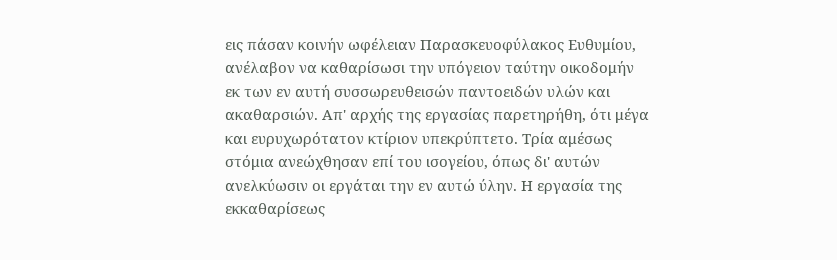εις πάσαν κοινήν ωφέλειαν Παρασκευοφύλακος Ευθυμίου, ανέλαβον να καθαρίσωσι την υπόγειον ταύτην οικοδομήν εκ των εν αυτή συσσωρευθεισών παντοειδών υλών και ακαθαρσιών. Απ' αρχής της εργασίας παρετηρήθη, ότι μέγα και ευρυχωρότατον κτίριον υπεκρύπτετο. Τρία αμέσως στόμια ανεώχθησαν επί του ισογείου, όπως δι' αυτών ανελκύωσιν οι εργάται την εν αυτώ ύλην. Η εργασία της εκκαθαρίσεως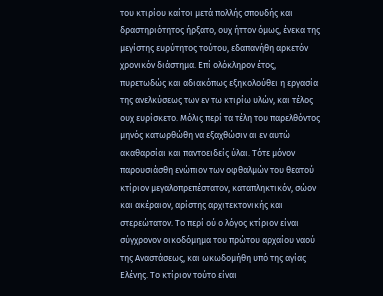του κτιρίου καίτοι μετά πολλής σπουδής και δραστηριότητος ήρξατο, ουχ ήττον όμως, ένεκα της μεγίστης ευρύτητος τούτου, εδαπανήθη αρκετόν χρονικόν διάστημα. Επί ολόκληρον έτος, πυρετωδώς και αδιακόπως εξηκολούθει η εργασία της ανελκύσεως των εν τω κτιρίω υλών, και τέλος ουχ ευρίσκετο. Μόλις περί τα τέλη του παρελθόντος μηνός κατωρθώθη να εξαχθώσιν αι εν αυτώ ακαθαρσίαι και παντοειδείς ύλαι. Τότε μόνον παρουσιάσθη ενώπιον των οφθαλμών του θεατού κτίριον μεγαλοπρεπέστατον, καταπληκτικόν, σώον και ακέραιον, αρίστης αρχιτεκτονικής και στερεώτατον. Το περί ού ο λόγος κτίριον είναι σύγχρονον οικοδόμημα του πρώτου αρχαίου ναού της Αναστάσεως, και ωκωδομήθη υπό της αγίας Ελένης. Το κτίριον τούτο είναι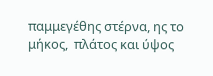παμμεγέθης στέρνα, ης το μήκος,  πλάτος και ύψος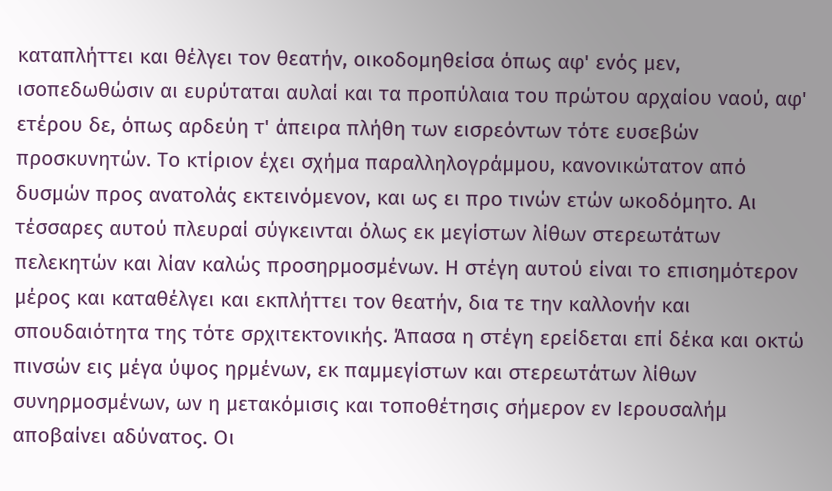καταπλήττει και θέλγει τον θεατήν, οικοδομηθείσα όπως αφ' ενός μεν, ισοπεδωθώσιν αι ευρύταται αυλαί και τα προπύλαια του πρώτου αρχαίου ναού, αφ' ετέρου δε, όπως αρδεύη τ' άπειρα πλήθη των εισρεόντων τότε ευσεβών προσκυνητών. Το κτίριον έχει σχήμα παραλληλογράμμου, κανονικώτατον από δυσμών προς ανατολάς εκτεινόμενον, και ως ει προ τινών ετών ωκοδόμητο. Αι τέσσαρες αυτού πλευραί σύγκεινται όλως εκ μεγίστων λίθων στερεωτάτων πελεκητών και λίαν καλώς προσηρμοσμένων. Η στέγη αυτού είναι το επισημότερον μέρος και καταθέλγει και εκπλήττει τον θεατήν, δια τε την καλλονήν και σπουδαιότητα της τότε σρχιτεκτονικής. Άπασα η στέγη ερείδεται επί δέκα και οκτώ πινσών εις μέγα ύψος ηρμένων, εκ παμμεγίστων και στερεωτάτων λίθων συνηρμοσμένων, ων η μετακόμισις και τοποθέτησις σήμερον εν Ιερουσαλήμ αποβαίνει αδύνατος. Οι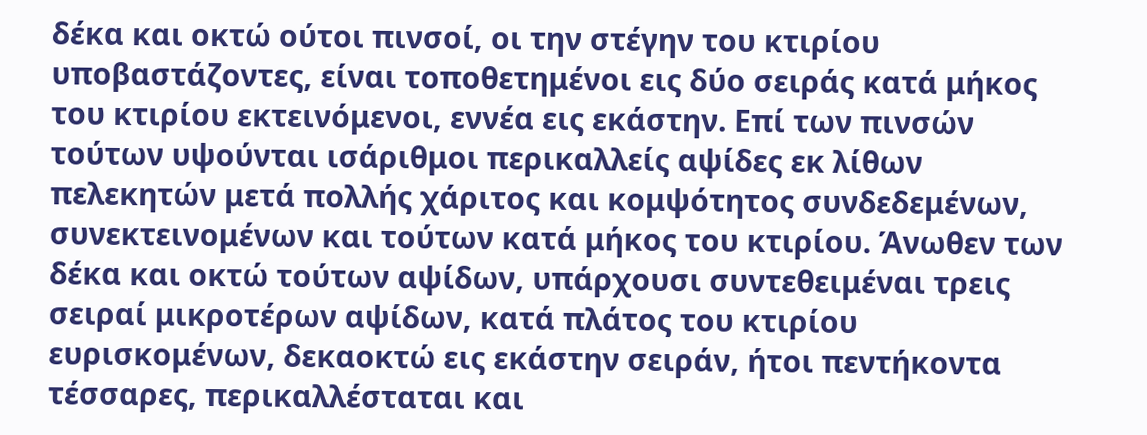δέκα και οκτώ ούτοι πινσοί, οι την στέγην του κτιρίου υποβαστάζοντες, είναι τοποθετημένοι εις δύο σειράς κατά μήκος του κτιρίου εκτεινόμενοι, εννέα εις εκάστην. Επί των πινσών τούτων υψούνται ισάριθμοι περικαλλείς αψίδες εκ λίθων πελεκητών μετά πολλής χάριτος και κομψότητος συνδεδεμένων, συνεκτεινομένων και τούτων κατά μήκος του κτιρίου. Άνωθεν των δέκα και οκτώ τούτων αψίδων, υπάρχουσι συντεθειμέναι τρεις σειραί μικροτέρων αψίδων, κατά πλάτος του κτιρίου ευρισκομένων, δεκαοκτώ εις εκάστην σειράν, ήτοι πεντήκοντα τέσσαρες, περικαλλέσταται και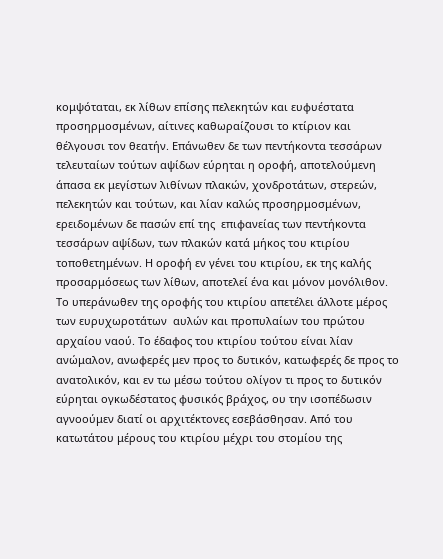κομψόταται, εκ λίθων επίσης πελεκητών και ευφυέστατα προσηρμοσμένων, αίτινες καθωραίζουσι το κτίριον και θέλγουσι τον θεατήν. Επάνωθεν δε των πεντήκοντα τεσσάρων τελευταίων τούτων αψίδων εύρηται η οροφή, αποτελούμενη άπασα εκ μεγίστων λιθίνων πλακών, χονδροτάτων, στερεών, πελεκητών και τούτων, και λίαν καλώς προσηρμοσμένων, ερειδομένων δε πασών επί της  επιφανείας των πεντήκοντα τεσσάρων αψίδων, των πλακών κατά μήκος του κτιρίου τοποθετημένων. Η οροφή εν γένει του κτιρίου, εκ της καλής προσαρμόσεως των λίθων, αποτελεί ένα και μόνον μονόλιθον. Το υπεράνωθεν της οροφής του κτιρίου απετέλει άλλοτε μέρος των ευρυχωροτάτων  αυλών και προπυλαίων του πρώτου αρχαίου ναού. Το έδαφος του κτιρίου τούτου είναι λίαν ανώμαλον, ανωφερές μεν προς το δυτικόν, κατωφερές δε προς το ανατολικόν, και εν τω μέσω τούτου ολίγον τι προς το δυτικόν εύρηται ογκωδέστατος φυσικός βράχος, ου την ισοπέδωσιν αγνοούμεν διατί οι αρχιτέκτονες εσεβάσθησαν. Από του κατωτάτου μέρους του κτιρίου μέχρι του στομίου της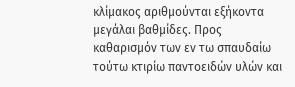κλίμακος αριθμούνται εξήκοντα μεγάλαι βαθμίδες. Προς καθαρισμόν των εν τω σπαυδαίω τούτω κτιρίω παντοειδών υλών και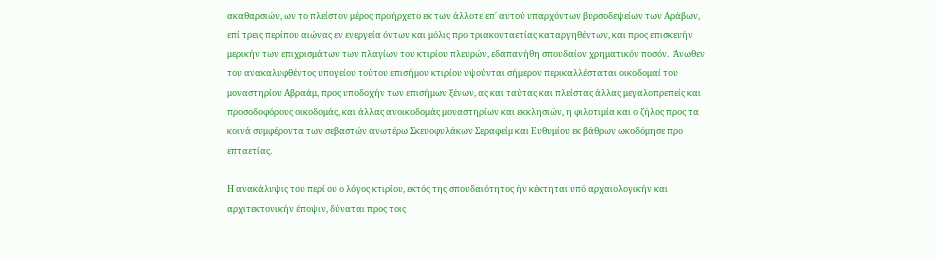ακαθαρσιών, ων το πλείστον μέρος προήρχετο εκ των άλλοτε επ΄ αυτού υπαρχόντων βυρσοδεψείων των Αράβων, επί τρεις περίπου αιώνας εν ενεργεία όντων και μόλις προ τριακονταετίας καταργηθέντων, και προς επισκευήν μερικήν των επιχρισμάτων των πλαγίων του κτιρίου πλευρών, εδαπανήθη σπουδαίον χρηματικόν ποσόν.  Άνωθεν του ανακαλυφθέντος υπογείου τούτου επισήμου κτιρίου υψούνται σήμερον περικαλλέσταται οικοδομαί του μοναστηρίου Αβραάμ, προς υποδοχήν των επισήμων ξένων, ας και ταύτας και πλείστας άλλας μεγαλοπρεπείς και προσοδοφόρους οικοδομάς, και άλλας ανοικοδομάς μοναστηρίων και εκκλησιών, η φιλοτιμία και ο ζήλος προς τα κοινά συμφέροντα των σεβαστών ανωτέρω Σκευοφυλάκων Σεραφείμ και Ευθυμίου εκ βάθρων ωκοδόμησε προ επταετίας.

Η ανακάλυψις του περί ου ο λόγος κτιρίου, εκτός της σπουδαιότητος ήν κέκτηται υπό αρχαιολογικήν και αρχιτεκτονικήν έποψιν, δύναται προς τοις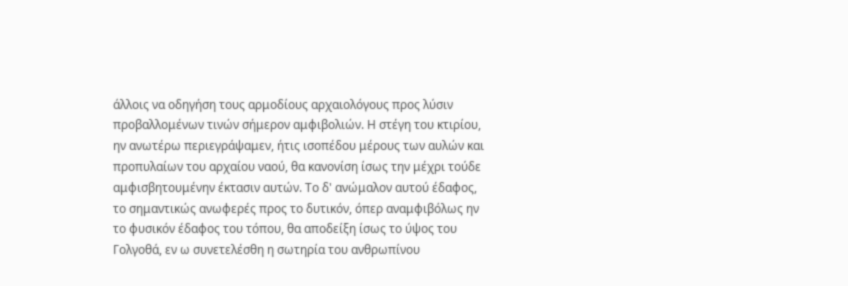άλλοις να οδηγήση τους αρμοδίους αρχαιολόγους προς λύσιν προβαλλομένων τινών σήμερον αμφιβολιών. Η στέγη του κτιρίου, ην ανωτέρω περιεγράψαμεν, ήτις ισοπέδου μέρους των αυλών και προπυλαίων του αρχαίου ναού, θα κανονίση ίσως την μέχρι τούδε αμφισβητουμένην έκτασιν αυτών. Το δ' ανώμαλον αυτού έδαφος, το σημαντικώς ανωφερές προς το δυτικόν, όπερ αναμφιβόλως ην το φυσικόν έδαφος του τόπου, θα αποδείξη ίσως το ύψος του Γολγοθά, εν ω συνετελέσθη η σωτηρία του ανθρωπίνου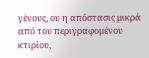γένους, ου η απόστασις μικρά από του περιγραφομένου κτιρίου,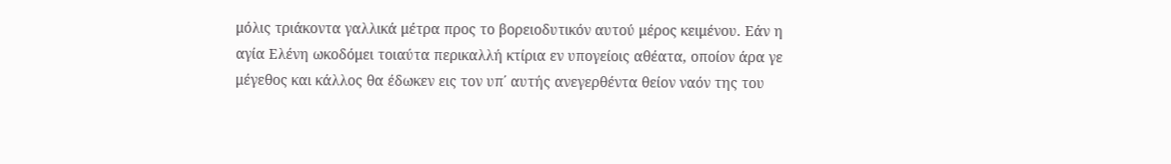μόλις τριάκοντα γαλλικά μέτρα προς το βορειοδυτικόν αυτού μέρος κειμένου. Εάν η αγία Ελένη ωκοδόμει τοιαύτα περικαλλή κτίρια εν υπογείοις αθέατα, οποίον άρα γε μέγεθος και κάλλος θα έδωκεν εις τον υπ΄ αυτής ανεγερθέντα θείον ναόν της του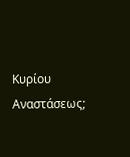Κυρίου Αναστάσεως;